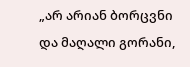„არ არიან ბორცვნი და მაღალი გორანი,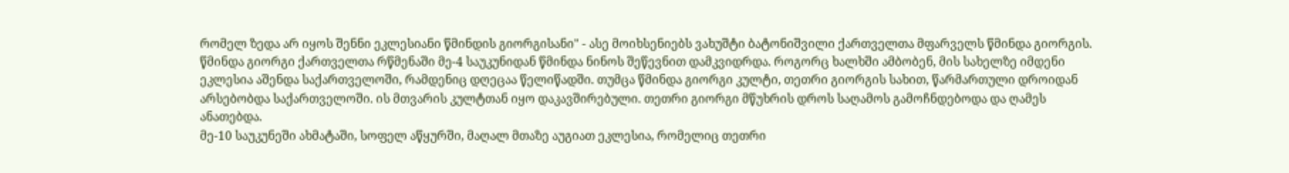რომელ ზედა არ იყოს შენნი ეკლესიანი წმინდის გიორგისანი" - ასე მოიხსენიებს ვახუშტი ბატონიშვილი ქართველთა მფარველს წმინდა გიორგის.
წმინდა გიორგი ქართველთა რწმენაში მე-4 საუკუნიდან წმინდა ნინოს შეწევნით დამკვიდრდა. როგორც ხალხში ამბობენ, მის სახელზე იმდენი ეკლესია აშენდა საქართველოში, რამდენიც დღეცაა წელიწადში. თუმცა წმინდა გიორგი კულტი, თეთრი გიორგის სახით, წარმართული დროიდან არსებობდა საქართველოში. ის მთვარის კულტთან იყო დაკავშირებული. თეთრი გიორგი მწუხრის დროს საღამოს გამოჩნდებოდა და ღამეს ანათებდა.
მე-10 საუკუნეში ახმატაში, სოფელ აწყურში, მაღალ მთაზე აუგიათ ეკლესია, რომელიც თეთრი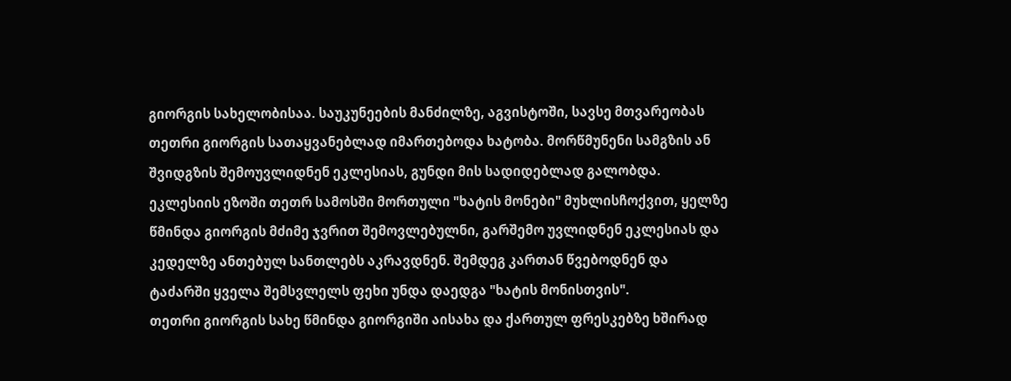გიორგის სახელობისაა. საუკუნეების მანძილზე, აგვისტოში, სავსე მთვარეობას თეთრი გიორგის სათაყვანებლად იმართებოდა ხატობა. მორწმუნენი სამგზის ან შვიდგზის შემოუვლიდნენ ეკლესიას, გუნდი მის სადიდებლად გალობდა. ეკლესიის ეზოში თეთრ სამოსში მორთული "ხატის მონები" მუხლისჩოქვით, ყელზე წმინდა გიორგის მძიმე ჯვრით შემოვლებულნი, გარშემო უვლიდნენ ეკლესიას და კედელზე ანთებულ სანთლებს აკრავდნენ. შემდეგ კართან წვებოდნენ და ტაძარში ყველა შემსვლელს ფეხი უნდა დაედგა "ხატის მონისთვის".
თეთრი გიორგის სახე წმინდა გიორგიში აისახა და ქართულ ფრესკებზე ხშირად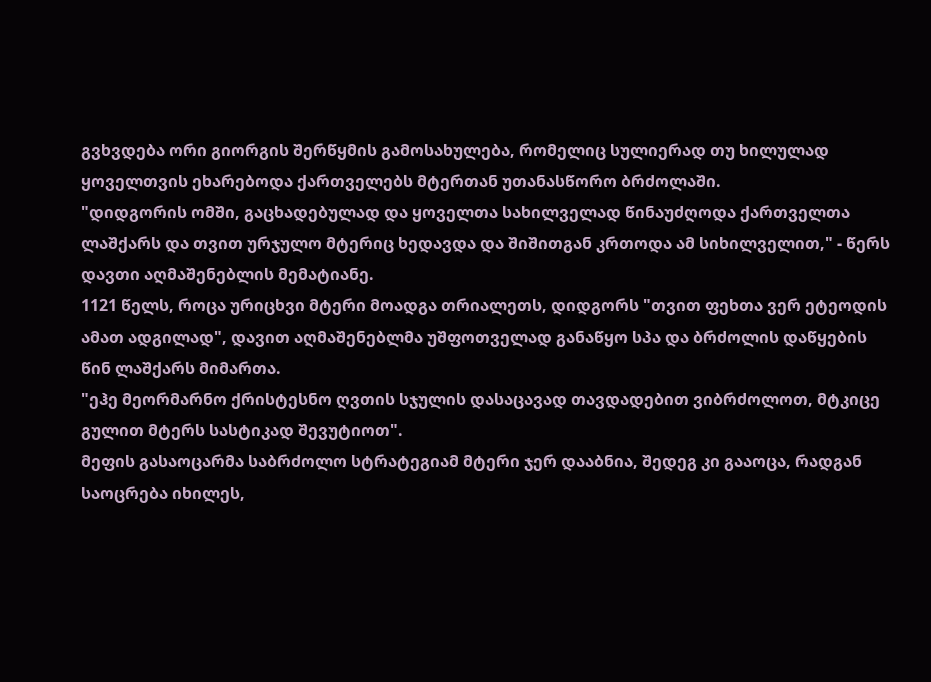გვხვდება ორი გიორგის შერწყმის გამოსახულება, რომელიც სულიერად თუ ხილულად ყოველთვის ეხარებოდა ქართველებს მტერთან უთანასწორო ბრძოლაში.
"დიდგორის ომში, გაცხადებულად და ყოველთა სახილველად წინაუძღოდა ქართველთა ლაშქარს და თვით ურჯულო მტერიც ხედავდა და შიშითგან კრთოდა ამ სიხილველით," - წერს დავთი აღმაშენებლის მემატიანე.
1121 წელს, როცა ურიცხვი მტერი მოადგა თრიალეთს, დიდგორს "თვით ფეხთა ვერ ეტეოდის ამათ ადგილად", დავით აღმაშენებლმა უშფოთველად განაწყო სპა და ბრძოლის დაწყების წინ ლაშქარს მიმართა.
"ეჰე მეორმარნო ქრისტესნო ღვთის სჯულის დასაცავად თავდადებით ვიბრძოლოთ, მტკიცე გულით მტერს სასტიკად შევუტიოთ".
მეფის გასაოცარმა საბრძოლო სტრატეგიამ მტერი ჯერ დააბნია, შედეგ კი გააოცა, რადგან საოცრება იხილეს,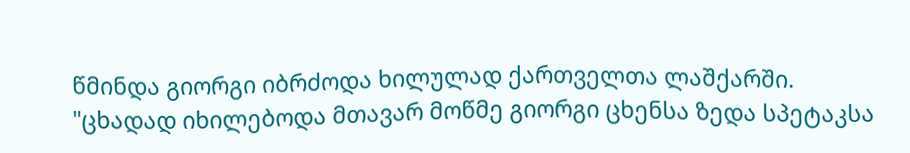წმინდა გიორგი იბრძოდა ხილულად ქართველთა ლაშქარში.
"ცხადად იხილებოდა მთავარ მოწმე გიორგი ცხენსა ზედა სპეტაკსა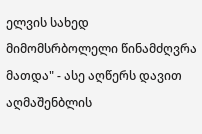ელვის სახედ მიმომსრბოლელი წინამძღვრა მათდა" - ასე აღწერს დავით აღმაშენბლის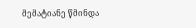მემატიანე წმინდა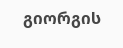გიორგის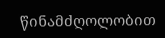წინამძღოლობით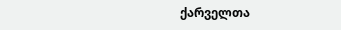ქარველთა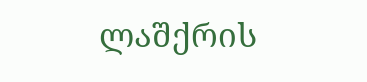ლაშქრის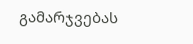გამარჯვებას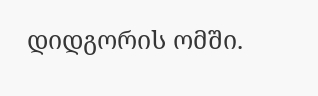დიდგორის ომში.